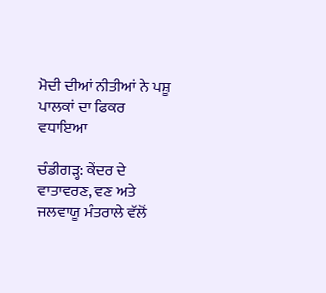ਮੋਦੀ ਦੀਆਂ ਨੀਤੀਆਂ ਨੇ ਪਸ਼ੂ ਪਾਲਕਾਂ ਦਾ ਫਿਕਰ ਵਧਾਇਆ

ਚੰਡੀਗੜ੍ਹ: ਕੇਂਦਰ ਦੇ ਵਾਤਾਵਰਣ, ਵਣ ਅਤੇ ਜਲਵਾਯੂ ਮੰਤਰਾਲੇ ਵੱਲੋਂ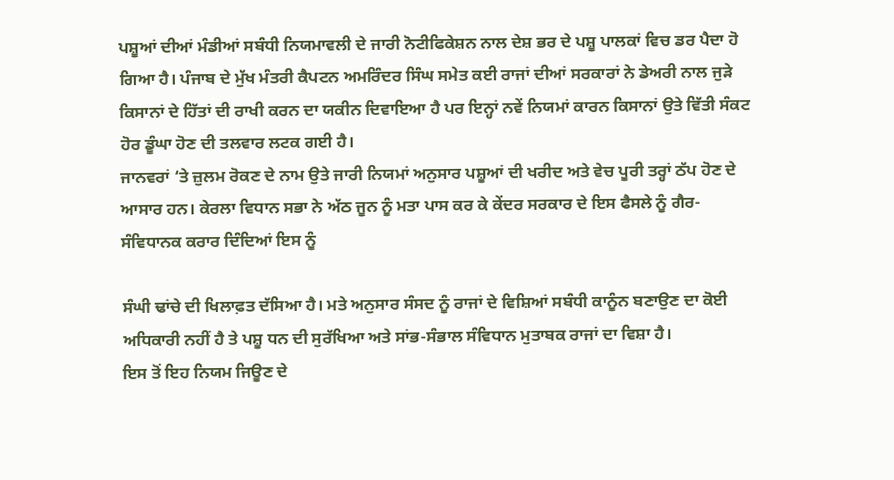ਪਸ਼ੂਆਂ ਦੀਆਂ ਮੰਡੀਆਂ ਸਬੰਧੀ ਨਿਯਮਾਵਲੀ ਦੇ ਜਾਰੀ ਨੋਟੀਫਿਕੇਸ਼ਨ ਨਾਲ ਦੇਸ਼ ਭਰ ਦੇ ਪਸ਼ੂ ਪਾਲਕਾਂ ਵਿਚ ਡਰ ਪੈਦਾ ਹੋ ਗਿਆ ਹੈ। ਪੰਜਾਬ ਦੇ ਮੁੱਖ ਮੰਤਰੀ ਕੈਪਟਨ ਅਮਰਿੰਦਰ ਸਿੰਘ ਸਮੇਤ ਕਈ ਰਾਜਾਂ ਦੀਆਂ ਸਰਕਾਰਾਂ ਨੇ ਡੇਅਰੀ ਨਾਲ ਜੁੜੇ ਕਿਸਾਨਾਂ ਦੇ ਹਿੱਤਾਂ ਦੀ ਰਾਖੀ ਕਰਨ ਦਾ ਯਕੀਨ ਦਿਵਾਇਆ ਹੈ ਪਰ ਇਨ੍ਹਾਂ ਨਵੇਂ ਨਿਯਮਾਂ ਕਾਰਨ ਕਿਸਾਨਾਂ ਉਤੇ ਵਿੱਤੀ ਸੰਕਟ ਹੋਰ ਡੂੰਘਾ ਹੋਣ ਦੀ ਤਲਵਾਰ ਲਟਕ ਗਈ ਹੈ।
ਜਾਨਵਰਾਂ ‘ਤੇ ਜ਼ੁਲਮ ਰੋਕਣ ਦੇ ਨਾਮ ਉਤੇ ਜਾਰੀ ਨਿਯਮਾਂ ਅਨੁਸਾਰ ਪਸ਼ੂਆਂ ਦੀ ਖਰੀਦ ਅਤੇ ਵੇਚ ਪੂਰੀ ਤਰ੍ਹਾਂ ਠੱਪ ਹੋਣ ਦੇ ਆਸਾਰ ਹਨ। ਕੇਰਲਾ ਵਿਧਾਨ ਸਭਾ ਨੇ ਅੱਠ ਜੂਨ ਨੂੰ ਮਤਾ ਪਾਸ ਕਰ ਕੇ ਕੇਂਦਰ ਸਰਕਾਰ ਦੇ ਇਸ ਫੈਸਲੇ ਨੂੰ ਗੈਰ-ਸੰਵਿਧਾਨਕ ਕਰਾਰ ਦਿੰਦਿਆਂ ਇਸ ਨੂੰ

ਸੰਘੀ ਢਾਂਚੇ ਦੀ ਖਿਲਾਫ਼ਤ ਦੱਸਿਆ ਹੈ। ਮਤੇ ਅਨੁਸਾਰ ਸੰਸਦ ਨੂੰ ਰਾਜਾਂ ਦੇ ਵਿਸ਼ਿਆਂ ਸਬੰਧੀ ਕਾਨੂੰਨ ਬਣਾਉਣ ਦਾ ਕੋਈ ਅਧਿਕਾਰੀ ਨਹੀਂ ਹੈ ਤੇ ਪਸ਼ੂ ਧਨ ਦੀ ਸੁਰੱਖਿਆ ਅਤੇ ਸਾਂਭ-ਸੰਭਾਲ ਸੰਵਿਧਾਨ ਮੁਤਾਬਕ ਰਾਜਾਂ ਦਾ ਵਿਸ਼ਾ ਹੈ।
ਇਸ ਤੋਂ ਇਹ ਨਿਯਮ ਜਿਊਣ ਦੇ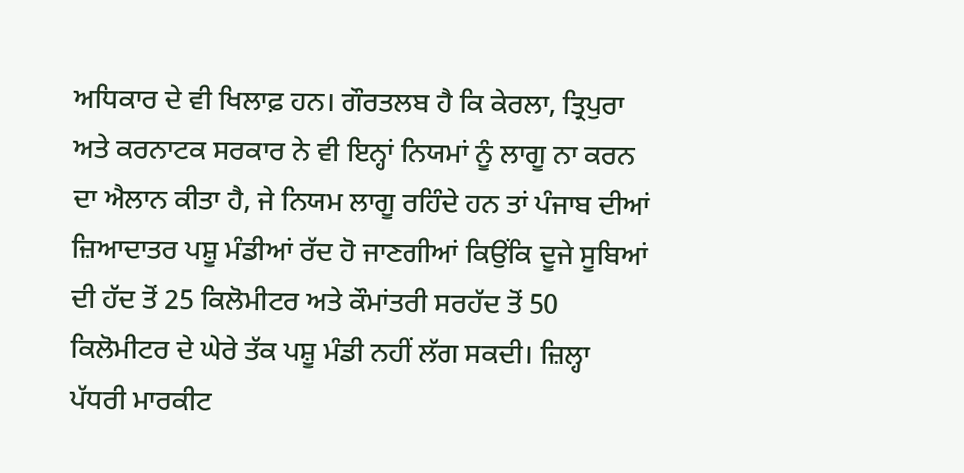ਅਧਿਕਾਰ ਦੇ ਵੀ ਖਿਲਾਫ਼ ਹਨ। ਗੌਰਤਲਬ ਹੈ ਕਿ ਕੇਰਲਾ, ਤ੍ਰਿਪੁਰਾ ਅਤੇ ਕਰਨਾਟਕ ਸਰਕਾਰ ਨੇ ਵੀ ਇਨ੍ਹਾਂ ਨਿਯਮਾਂ ਨੂੰ ਲਾਗੂ ਨਾ ਕਰਨ ਦਾ ਐਲਾਨ ਕੀਤਾ ਹੈ, ਜੇ ਨਿਯਮ ਲਾਗੂ ਰਹਿੰਦੇ ਹਨ ਤਾਂ ਪੰਜਾਬ ਦੀਆਂ ਜ਼ਿਆਦਾਤਰ ਪਸ਼ੂ ਮੰਡੀਆਂ ਰੱਦ ਹੋ ਜਾਣਗੀਆਂ ਕਿਉਂਕਿ ਦੂਜੇ ਸੂਬਿਆਂ ਦੀ ਹੱਦ ਤੋਂ 25 ਕਿਲੋਮੀਟਰ ਅਤੇ ਕੌਮਾਂਤਰੀ ਸਰਹੱਦ ਤੋਂ 50 ਕਿਲੋਮੀਟਰ ਦੇ ਘੇਰੇ ਤੱਕ ਪਸ਼ੂ ਮੰਡੀ ਨਹੀਂ ਲੱਗ ਸਕਦੀ। ਜ਼ਿਲ੍ਹਾ ਪੱਧਰੀ ਮਾਰਕੀਟ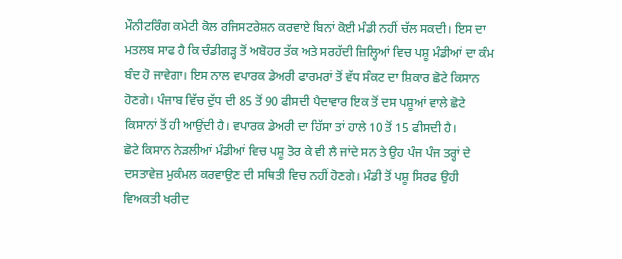ਮੌਨੀਟਰਿੰਗ ਕਮੇਟੀ ਕੋਲ ਰਜਿਸਟਰੇਸ਼ਨ ਕਰਵਾਏ ਬਿਨਾਂ ਕੋਈ ਮੰਡੀ ਨਹੀਂ ਚੱਲ ਸਕਦੀ। ਇਸ ਦਾ ਮਤਲਬ ਸਾਫ ਹੈ ਕਿ ਚੰਡੀਗੜ੍ਹ ਤੋਂ ਅਬੋਹਰ ਤੱਕ ਅਤੇ ਸਰਹੱਦੀ ਜ਼ਿਲ੍ਹਿਆਂ ਵਿਚ ਪਸ਼ੂ ਮੰਡੀਆਂ ਦਾ ਕੰਮ ਬੰਦ ਹੋ ਜਾਵੇਗਾ। ਇਸ ਨਾਲ ਵਪਾਰਕ ਡੇਅਰੀ ਫਾਰਮਰਾਂ ਤੋਂ ਵੱਧ ਸੰਕਟ ਦਾ ਸ਼ਿਕਾਰ ਛੋਟੇ ਕਿਸਾਨ ਹੋਣਗੇ। ਪੰਜਾਬ ਵਿੱਚ ਦੁੱਧ ਦੀ 85 ਤੋਂ 90 ਫੀਸਦੀ ਪੈਦਾਵਾਰ ਇਕ ਤੋਂ ਦਸ ਪਸ਼ੂਆਂ ਵਾਲੇ ਛੋਟੇ ਕਿਸਾਨਾਂ ਤੋਂ ਹੀ ਆਉਂਦੀ ਹੈ। ਵਪਾਰਕ ਡੇਅਰੀ ਦਾ ਹਿੱਸਾ ਤਾਂ ਹਾਲੇ 10 ਤੋਂ 15 ਫੀਸਦੀ ਹੈ।
ਛੋਟੇ ਕਿਸਾਨ ਨੇੜਲੀਆਂ ਮੰਡੀਆਂ ਵਿਚ ਪਸ਼ੂ ਤੋਰ ਕੇ ਵੀ ਲੈ ਜਾਂਦੇ ਸਨ ਤੇ ਉਹ ਪੰਜ ਪੰਜ ਤਰ੍ਹਾਂ ਦੇ ਦਸਤਾਵੇਜ਼ ਮੁਕੰਮਲ ਕਰਵਾਉਣ ਦੀ ਸਥਿਤੀ ਵਿਚ ਨਹੀਂ ਹੋਣਗੇ। ਮੰਡੀ ਤੋਂ ਪਸ਼ੂ ਸਿਰਫ ਉਹੀ ਵਿਅਕਤੀ ਖਰੀਦ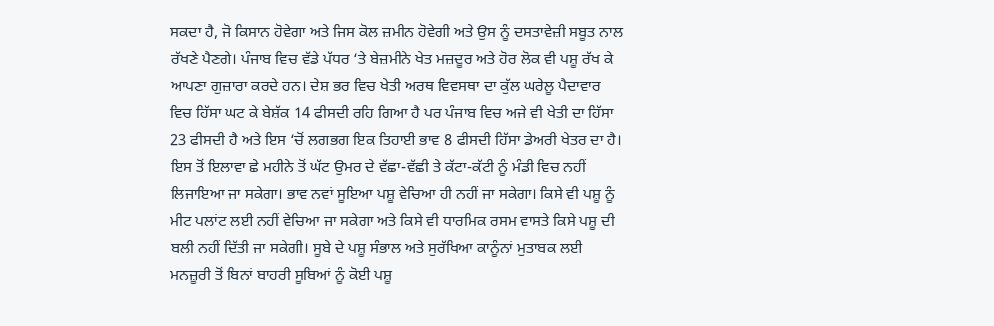ਸਕਦਾ ਹੈ, ਜੋ ਕਿਸਾਨ ਹੋਵੇਗਾ ਅਤੇ ਜਿਸ ਕੋਲ ਜ਼ਮੀਨ ਹੋਵੇਗੀ ਅਤੇ ਉਸ ਨੂੰ ਦਸਤਾਵੇਜ਼ੀ ਸਬੂਤ ਨਾਲ ਰੱਖਣੇ ਪੈਣਗੇ। ਪੰਜਾਬ ਵਿਚ ਵੱਡੇ ਪੱਧਰ ‘ਤੇ ਬੇਜ਼ਮੀਨੇ ਖੇਤ ਮਜ਼ਦੂਰ ਅਤੇ ਹੋਰ ਲੋਕ ਵੀ ਪਸ਼ੂ ਰੱਖ ਕੇ ਆਪਣਾ ਗੁਜ਼ਾਰਾ ਕਰਦੇ ਹਨ। ਦੇਸ਼ ਭਰ ਵਿਚ ਖੇਤੀ ਅਰਥ ਵਿਵਸਥਾ ਦਾ ਕੁੱਲ ਘਰੇਲੂ ਪੈਦਾਵਾਰ ਵਿਚ ਹਿੱਸਾ ਘਟ ਕੇ ਬੇਸ਼ੱਕ 14 ਫੀਸਦੀ ਰਹਿ ਗਿਆ ਹੈ ਪਰ ਪੰਜਾਬ ਵਿਚ ਅਜੇ ਵੀ ਖੇਤੀ ਦਾ ਹਿੱਸਾ 23 ਫੀਸਦੀ ਹੈ ਅਤੇ ਇਸ ‘ਚੋਂ ਲਗਭਗ ਇਕ ਤਿਹਾਈ ਭਾਵ 8 ਫੀਸਦੀ ਹਿੱਸਾ ਡੇਅਰੀ ਖੇਤਰ ਦਾ ਹੈ।
ਇਸ ਤੋਂ ਇਲਾਵਾ ਛੇ ਮਹੀਨੇ ਤੋਂ ਘੱਟ ਉਮਰ ਦੇ ਵੱਛਾ-ਵੱਛੀ ਤੇ ਕੱਟਾ-ਕੱਟੀ ਨੂੰ ਮੰਡੀ ਵਿਚ ਨਹੀਂ ਲਿਜਾਇਆ ਜਾ ਸਕੇਗਾ। ਭਾਵ ਨਵਾਂ ਸੂਇਆ ਪਸ਼ੂ ਵੇਚਿਆ ਹੀ ਨਹੀਂ ਜਾ ਸਕੇਗਾ। ਕਿਸੇ ਵੀ ਪਸ਼ੂ ਨੂੰ ਮੀਟ ਪਲਾਂਟ ਲਈ ਨਹੀਂ ਵੇਚਿਆ ਜਾ ਸਕੇਗਾ ਅਤੇ ਕਿਸੇ ਵੀ ਧਾਰਮਿਕ ਰਸਮ ਵਾਸਤੇ ਕਿਸੇ ਪਸ਼ੂ ਦੀ ਬਲੀ ਨਹੀਂ ਦਿੱਤੀ ਜਾ ਸਕੇਗੀ। ਸੂਬੇ ਦੇ ਪਸ਼ੂ ਸੰਭਾਲ ਅਤੇ ਸੁਰੱਖਿਆ ਕਾਨੂੰਨਾਂ ਮੁਤਾਬਕ ਲਈ ਮਨਜ਼ੂਰੀ ਤੋਂ ਬਿਨਾਂ ਬਾਹਰੀ ਸੂਬਿਆਂ ਨੂੰ ਕੋਈ ਪਸ਼ੂ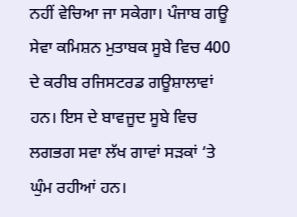ਨਹੀਂ ਵੇਚਿਆ ਜਾ ਸਕੇਗਾ। ਪੰਜਾਬ ਗਊ ਸੇਵਾ ਕਮਿਸ਼ਨ ਮੁਤਾਬਕ ਸੂਬੇ ਵਿਚ 400 ਦੇ ਕਰੀਬ ਰਜਿਸਟਰਡ ਗਊਸ਼ਾਲਾਵਾਂ ਹਨ। ਇਸ ਦੇ ਬਾਵਜੂਦ ਸੂਬੇ ਵਿਚ ਲਗਭਗ ਸਵਾ ਲੱਖ ਗਾਵਾਂ ਸੜਕਾਂ ‘ਤੇ ਘੁੰਮ ਰਹੀਆਂ ਹਨ।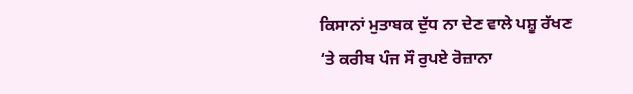ਕਿਸਾਨਾਂ ਮੁਤਾਬਕ ਦੁੱਧ ਨਾ ਦੇਣ ਵਾਲੇ ਪਸ਼ੂ ਰੱਖਣ ‘ਤੇ ਕਰੀਬ ਪੰਜ ਸੌ ਰੁਪਏ ਰੋਜ਼ਾਨਾ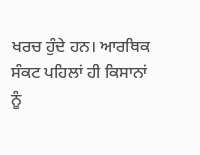ਖਰਚ ਹੁੰਦੇ ਹਨ। ਆਰਥਿਕ ਸੰਕਟ ਪਹਿਲਾਂ ਹੀ ਕਿਸਾਨਾਂ ਨੂੰ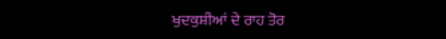ਖੁਦਕੁਸ਼ੀਆਂ ਦੇ ਰਾਹ ਤੋਰ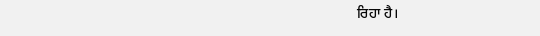ਰਿਹਾ ਹੈ।